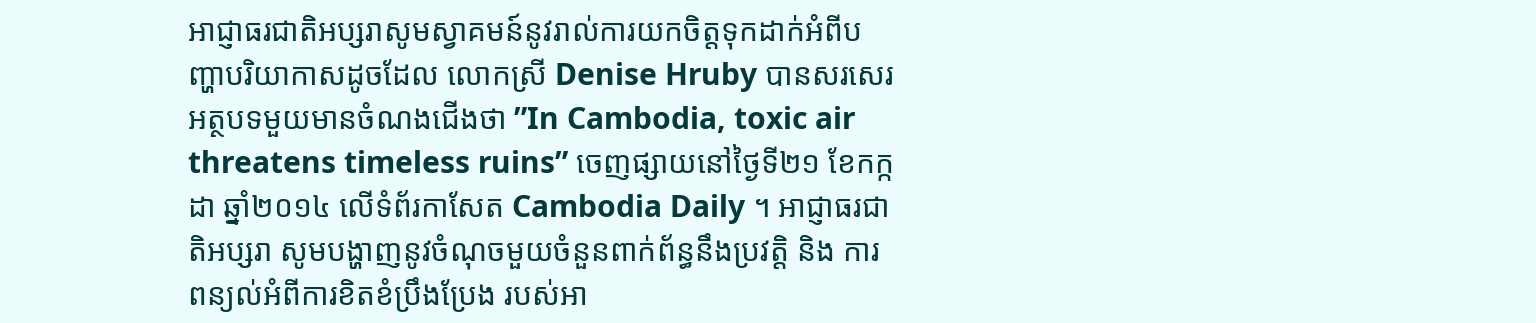អាជ្ញាធរជាតិអប្សរាសូមស្វាគមន៍នូវរាល់ការយកចិត្តទុកដាក់អំពីបញ្ហាបរិយាកាសដូចដែល លោកស្រី Denise Hruby បានសរសេរអត្ថបទមួយមានចំណងជើងថា ”In Cambodia, toxic air threatens timeless ruins” ចេញផ្សាយនៅថ្ងៃទី២១ ខែកក្កដា ឆ្នាំ២០១៤ លើទំព័រកាសែត Cambodia Daily ។ អាជ្ញាធរជាតិអប្សរា សូមបង្ហាញនូវចំណុចមួយចំនួនពាក់ព័ន្ធនឹងប្រវត្តិ និង ការពន្យល់អំពីការខិតខំប្រឹងប្រែង របស់អា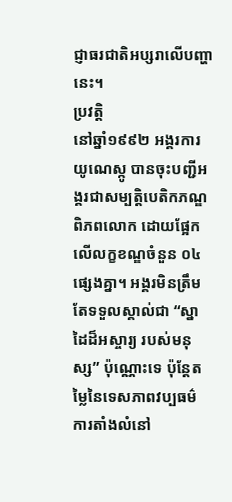ជ្ញាធរជាតិអប្សរាលើបញ្ហានេះ។
ប្រវត្តិ
នៅឆ្នាំ១៩៩២ អង្គរការយូណេស្កូ បានចុះបញ្ជីអង្គរជាសម្បត្តិបេតិកភណ្ឌពិភពលោក ដោយផ្អែកលើលក្ខខណ្ឌចំនួន ០៤ ផ្សេងគ្នា។ អង្គរមិនត្រឹមតែទទួលស្គាល់ជា “ស្នាដៃដ៏អស្ចារ្យ របស់មនុស្ស” ប៉ុណ្ណោះទេ ប៉ុន្តែតម្លៃនៃទេសភាពវប្បធម៌ ការតាំងលំនៅ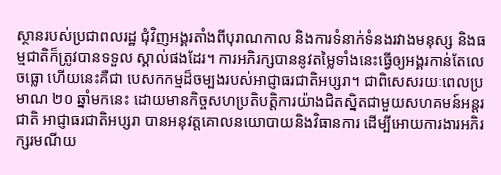ស្ថានរបស់ប្រជាពលរដ្ឋ ជុំវិញអង្គរតាំងពីបុរាណកាល និងការទំនាក់ទំនងរវាងមនុស្ស និងធម្មជាតិក៏ត្រូវបានទទួល ស្គាល់ផងដែរ។ ការអភិរក្សបាននូវតម្លៃទាំងនេះធ្វើឲ្យអង្គរកាន់តែលេចធ្លោ ហើយនេះគឺជា បេសកកម្មដ៏ចម្បងរបស់អាជ្ញាធរជាតិអប្សរា។ ជាពិសេសរយៈពេលប្រមាណ ២០ ឆ្នាំមកនេះ ដោយមានកិច្ចសហប្រតិបត្តិការយ៉ាងជិតស្និតជាមួយសហគមន៍អន្តរជាតិ អាជ្ញាធរជាតិអប្សរា បានអនុវត្តគោលនយោបាយនិងវិធានការ ដើម្បីអោយការងារអភិរក្សរមណីយ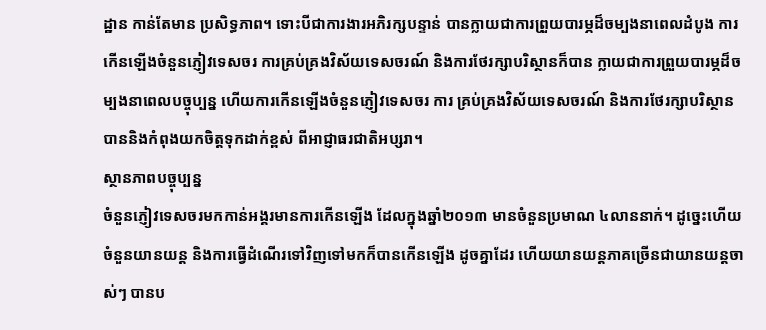ដ្ឋាន កាន់តែមាន ប្រសិទ្ធភាព។ ទោះបីជាការងារអភិរក្សបន្ទាន់ បានក្លាយជាការព្រួយបារម្ភដ៏ចម្បងនាពេលដំបូង ការកើនឡើងចំនួនភ្ញៀវទេសចរ ការគ្រប់គ្រងវិស័យទេសចរណ៍ និងការថែរក្សាបរិស្ថានក៏បាន ក្លាយជាការព្រួយបារម្ភដ៏ចម្បងនាពេលបច្ចុប្បន្ន ហើយការកើនឡើងចំនួនភ្ញៀវទេសចរ ការ គ្រប់គ្រងវិស័យទេសចរណ៍ និងការថែរក្សាបរិស្ថាន បាននិងកំពុងយកចិត្តទុកដាក់ខ្ពស់ ពីអាជ្ញាធរជាតិអប្សរា។
ស្ថានភាពបច្ចុប្បន្ន
ចំនួនភ្ញៀវទេសចរមកកាន់អង្គរមានការកើនឡើង ដែលក្នុងឆ្នាំ២០១៣ មានចំនួនប្រមាណ ៤លាននាក់។ ដូច្នេះហើយចំនួនយានយន្ត និងការធ្វើដំណើរទៅវិញទៅមកក៏បានកើនឡើង ដូចគ្នាដែរ ហើយយានយន្តភាគច្រើនជាយានយន្តចាស់ៗ បានប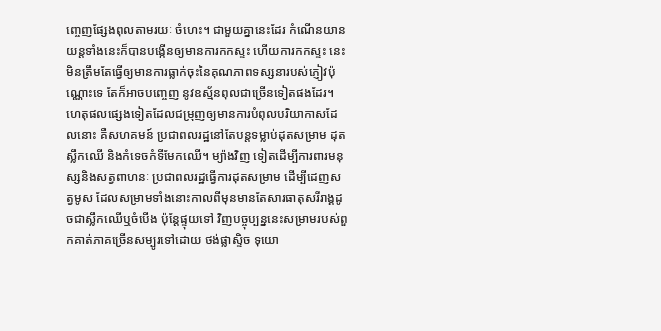ញេ្ចញផ្សែងពុលតាមរយៈ ចំហេះ។ ជាមួយគ្នានេះដែរ កំណើនយានយន្តទាំងនេះក៏បានបង្កើនឲ្យមានការកកស្ទះ ហើយការកកស្ទះ នេះ មិនត្រឹមតែធ្វើឲ្យមានការធ្លាក់ចុះនៃគុណភាពទស្សនារបស់ភ្ញៀវប៉ុណ្ណោះទេ តែក៏អាចបញ្ចេញ នូវឧស្ម័នពុលជាច្រើនទៀតផងដែរ។
ហេតុផលផ្សេងទៀតដែលជម្រុញឲ្យមានការបំពុលបរិយាកាសដែលនោះ គឺសហគមន៍ ប្រជាពលរដ្ឋនៅតែបន្តទម្លាប់ដុតសម្រាម ដុតស្លឹកឈើ និងកំទេចកំទីមែកឈើ។ ម្យ៉ាងវិញ ទៀតដើម្បីការពារមនុស្សនិងសត្វពាហនៈ ប្រជាពលរដ្ឋធ្វើការដុតសម្រាម ដើម្បីដេញសត្វមូស ដែលសម្រាមទាំងនោះកាលពីមុនមានតែសារធាតុសរីរាង្គដូចជាស្លឹកឈើឬចំបើង ប៉ុន្តែផ្ទុយទៅ វិញបច្ចុប្បន្ននេះសម្រាមរបស់ពួកគាត់ភាគច្រើនសម្បូរទៅដោយ ថង់ផ្លាស្ទិច ទុយោ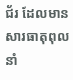ជ័រ ដែលមាន សារធាតុពុលនាំ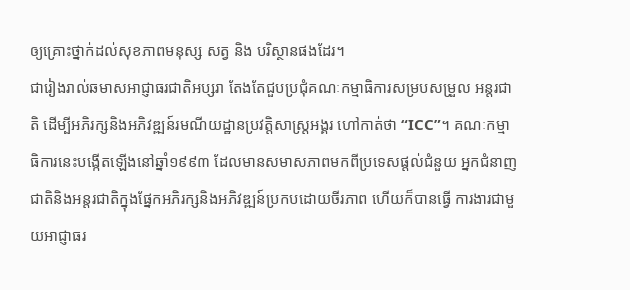ឲ្យគ្រោះថ្នាក់ដល់សុខភាពមនុស្ស សត្វ និង បរិស្ថានផងដែរ។
ជារៀងរាល់ឆមាសអាជ្ញាធរជាតិអប្សរា តែងតែជួបប្រជុំគណៈកម្មាធិការសម្របសម្រួល អន្តរជាតិ ដើម្បីអភិរក្សនិងអភិវឌ្ឍន៍រមណីយដ្ឋានប្រវត្តិសាស្រ្តអង្គរ ហៅកាត់ថា “ICC”។ គណៈកម្មាធិការនេះបង្កើតឡើងនៅឆ្នាំ១៩៩៣ ដែលមានសមាសភាពមកពីប្រទេសផ្តល់ជំនួយ អ្នកជំនាញជាតិនិងអន្តរជាតិក្នុងផ្នែកអភិរក្សនិងអភិវឌ្ឍន៍ប្រកបដោយចីរភាព ហើយក៏បានធ្វើ ការងារជាមួយអាជ្ញាធរ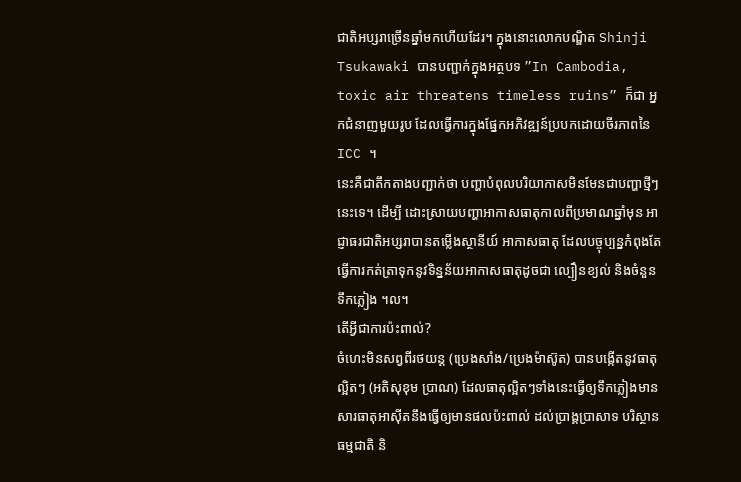ជាតិអប្សរាច្រើនឆ្នាំមកហើយដែរ។ ក្នុងនោះលោកបណ្ឌិត Shinji Tsukawaki បានបញ្ជាក់ក្នុងអត្ថបទ ”In Cambodia, toxic air threatens timeless ruins” ក៏ជា អ្នកជំនាញមួយរូប ដែលធ្វើការក្នុងផ្នែកអភិវឌ្ឍន៍ប្របកដោយចីរភាពនៃ ICC ។
នេះគឺជាតឹកតាងបញ្ជាក់ថា បញ្ហាបំពុលបរិយាកាសមិនមែនជាបញ្ហាថ្មីៗនេះទេ។ ដើម្បី ដោះស្រាយបញ្ហាអាកាសធាតុកាលពីប្រមាណឆ្នាំមុន អាជ្ញាធរជាតិអប្សរាបានតម្លើងស្ថានីយ៍ អាកាសធាតុ ដែលបច្ចុប្បន្នកំពុងតែធ្វើការកត់ត្រាទុកនូវទិន្នន័យអាកាសធាតុដូចជា ល្បឿនខ្យល់ និងចំនួនទឹកភ្លៀង ។ល។
តើអ្វីជាការប៉ះពាល់?
ចំហេះមិនសព្វពីរថយន្ត (ប្រេងសាំង/ប្រេងម៉ាស៊ូត) បានបង្កើតនូវធាតុល្អិតៗ (អតិសុខុម ប្រាណ) ដែលធាតុល្អិតៗទាំងនេះធ្វើឲ្យទឹកភ្លៀងមានសារធាតុអាស៊ីតនឹងធ្វើឲ្យមានផលប៉ះពាល់ ដល់ប្រាង្គប្រាសាទ បរិស្ថានធម្មជាតិ និ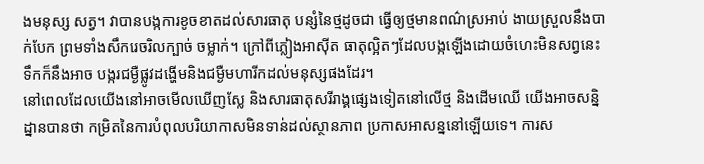ងមនុស្ស សត្វ។ វាបានបង្កការខូចខាតដល់សារធាតុ បន្សំនៃថ្មដូចជា ធ្វើឲ្យថ្មមានពណ៌ស្រអាប់ ងាយស្រួលនឹងបាក់បែក ព្រមទាំងសឹករេចរិលក្បាច់ ចម្លាក់។ ក្រៅពីភ្លៀងអាស៊ីត ធាតុល្អិតៗដែលបង្កឡើងដោយចំហេះមិនសព្វនេះ ទឹកក៏នឹងអាច បង្ករជម្ងឺផ្លូវដង្ហើមនិងជម្ងឺមហារីកដល់មនុស្សផងដែរ។
នៅពេលដែលយើងនៅអាចមើលឃើញស្លែ និងសារធាតុសរីរាង្គផ្សេងទៀតនៅលើថ្ម និងដើមឈើ យើងអាចសន្និដ្នានបានថា កម្រិតនៃការបំពុលបរិយាកាសមិនទាន់ដល់ស្ថានភាព ប្រកាសអាសន្ននៅឡើយទេ។ ការស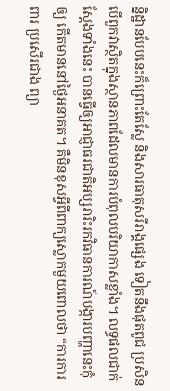ន្និដ្ឋានបែបនេះក៏ព្រោះតែស្លែ និងសារធាតុសរីរាង្គផ្សេង ទៀតនឹងផុតពូជ ប្រសិនបើពួកវាស្ថិតក្នុងស្ថានភាពដែលមានការបំពុលបរិយាកាសខ្លាំង។ លទ្ធផលជាក់ស្តែងទាំងនេះ បានធ្វើឲ្យអាជ្ញាធរជាតិអប្សរារិះរកវិធានការណ៍បង្ការបញ្ហានេះកុំឲ្យ កើតមាននៅថ្ងៃអនាគត។ គឺមិនខុសអ្វីពីពាក្យស្លោកមួយពោលថា “ការការពារ ប្រសើរជាង ព្យា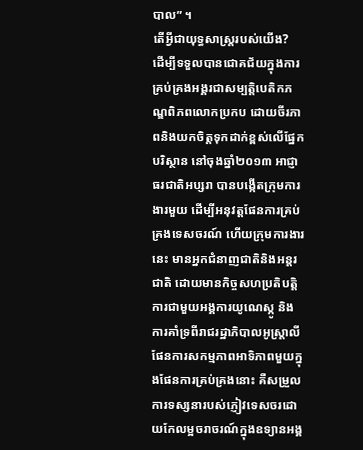បាល” ។
តើអ្វីជាយុទ្ធសាស្ត្ររបស់យើង?
ដើម្បីទទួលបានជោគជ័យក្នុងការគ្រប់គ្រងអង្គរជាសម្បត្តិបេតិកភណ្ឌពិភពលោកប្រកប ដោយចីរភាពនិងយកចិត្តទុកដាក់ខ្ពស់លើផ្នែកបរិស្ថាន នៅចុងឆ្នាំ២០១៣ អាជ្ញាធរជាតិអប្សរា បានបង្កើតក្រុមការងារមួយ ដើម្បីអនុវត្តផែនការគ្រប់គ្រងទេសចរណ៍ ហើយក្រុមការងារនេះ មានអ្នកជំនាញជាតិនិងអន្តរជាតិ ដោយមានកិច្ចសហប្រតិបត្តិការជាមួយអង្គការយូណេស្កូ និង ការគាំទ្រពីរាជរដ្ឋាភិបាលអូស្រ្តាលី ផែនការសកម្មភាពអាទិភាពមួយក្នុងផែនការគ្រប់គ្រងនោះ គឺសម្រួលការទស្សនារបស់ភ្ញៀវទេសចរដោយកែលម្អចរាចរណ៍ក្នុងឧទ្យានអង្គ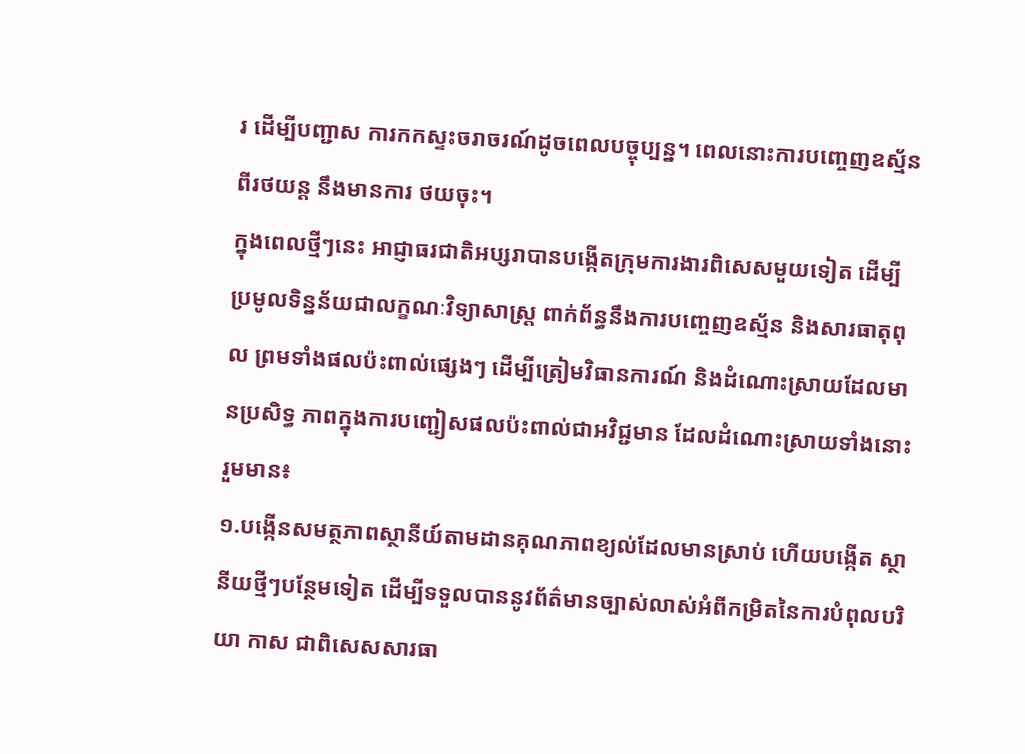រ ដើម្បីបញ្ជាស ការកកស្ទះចរាចរណ៍ដូចពេលបច្ចុប្បន្ន។ ពេលនោះការបញ្ចេញឧស្ម័នពីរថយន្ត នឹងមានការ ថយចុះ។
ក្នុងពេលថ្មីៗនេះ អាជ្ញាធរជាតិអប្សរាបានបង្កើតក្រុមការងារពិសេសមួយទៀត ដើម្បី ប្រមូលទិន្នន័យជាលក្ខណៈវិទ្យាសាស្ត្រ ពាក់ព័ន្ធនឹងការបញេ្ចញឧស្ម័ន និងសារធាតុពុល ព្រមទាំងផលប៉ះពាល់ផ្សេងៗ ដើម្បីត្រៀមវិធានការណ៍ និងដំណោះស្រាយដែលមានប្រសិទ្ធ ភាពក្នុងការបញ្ជៀសផលប៉ះពាល់ជាអវិជ្ជមាន ដែលដំណោះស្រាយទាំងនោះរួមមាន៖
១.បង្កើនសមត្ថភាពស្ថានីយ៍តាមដានគុណភាពខ្យល់ដែលមានស្រាប់ ហើយបង្កើត ស្ថានីយថ្មីៗបន្ថែមទៀត ដើម្បីទទួលបាននូវព័ត៌មានច្បាស់លាស់អំពីកម្រិតនៃការបំពុលបរិយា កាស ជាពិសេសសារធា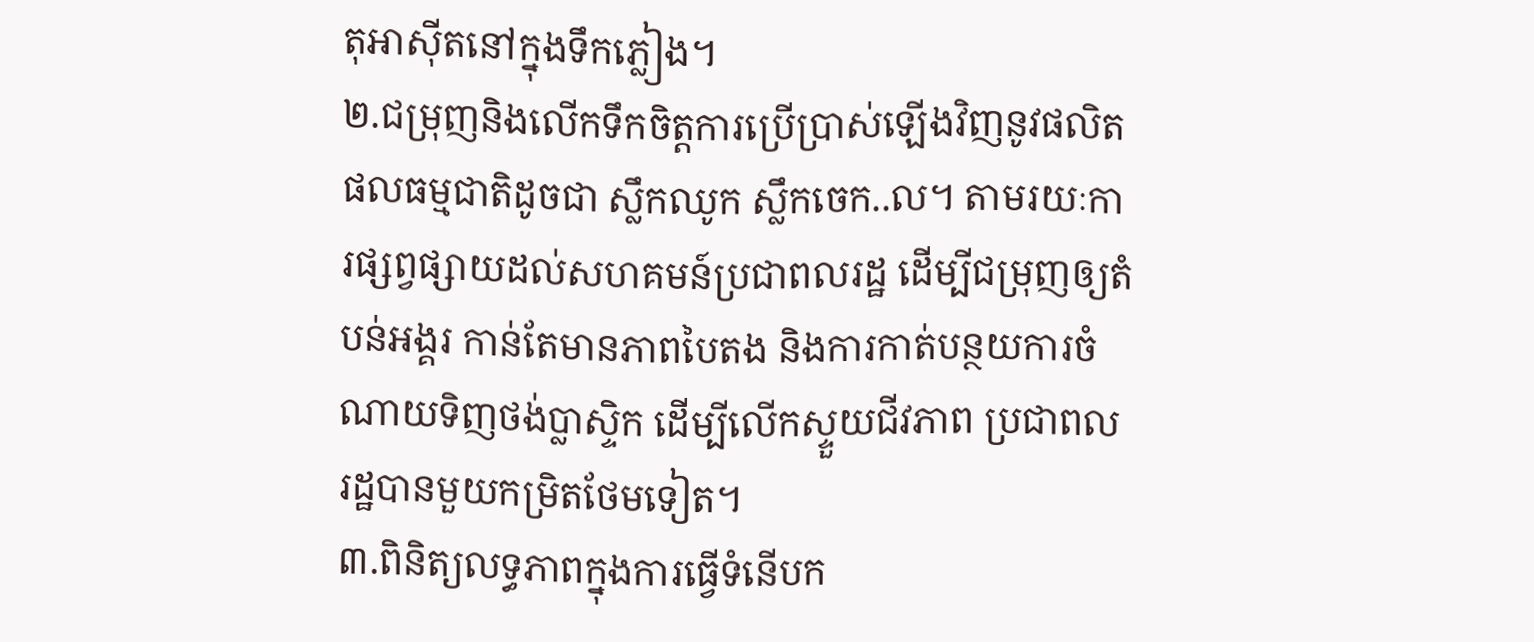តុអាស៊ីតនៅក្នុងទឹកភ្លៀង។
២.ជម្រុញនិងលើកទឹកចិត្តការប្រើប្រាស់ឡើងវិញនូវផលិតផលធម្មជាតិដូចជា ស្លឹកឈូក ស្លឹកចេក..ល។ តាមរយៈការផ្សព្វផ្សាយដល់សហគមន៍ប្រជាពលរដ្ឋ ដើម្បីជម្រុញឲ្យតំបន់អង្គរ កាន់តែមានភាពបៃតង និងការកាត់បន្ថយការចំណាយទិញថង់ប្លាស្ទិក ដើម្បីលើកស្ទួយជីវភាព ប្រជាពលរដ្ឋបានមួយកម្រិតថែមទៀត។
៣.ពិនិត្យលទ្ធភាពក្នុងការធ្វើទំនើបក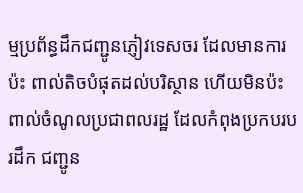ម្មប្រព័ន្ធដឹកជញ្ជូនភ្ញៀវទេសចរ ដែលមានការប៉ះ ពាល់តិចបំផុតដល់បរិស្ថាន ហើយមិនប៉ះពាល់ចំណូលប្រជាពលរដ្ឋ ដែលកំពុងប្រកបរបរដឹក ជញ្ជូន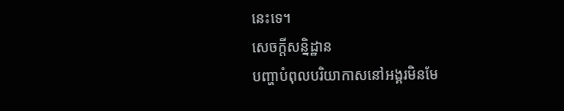នេះទេ។
សេចក្តីសន្និដ្ឋាន
បញ្ហាបំពុលបរិយាកាសនៅអង្គរមិនមែ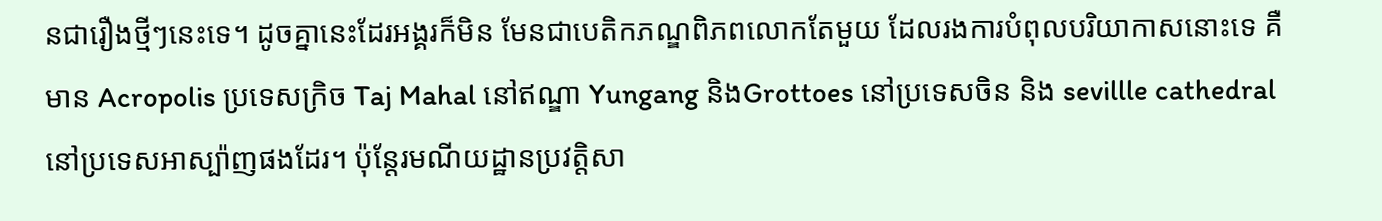នជារឿងថ្មីៗនេះទេ។ ដូចគ្នានេះដែរអង្គរក៏មិន មែនជាបេតិកភណ្ឌពិភពលោកតែមួយ ដែលរងការបំពុលបរិយាកាសនោះទេ គឺមាន Acropolis ប្រទេសក្រិច Taj Mahal នៅឥណ្ឌា Yungang និងGrottoes នៅប្រទេសចិន និង sevillle cathedral នៅប្រទេសអាស្ប៉ាញផងដែរ។ ប៉ុន្តែរមណីយដ្ឋានប្រវត្តិសា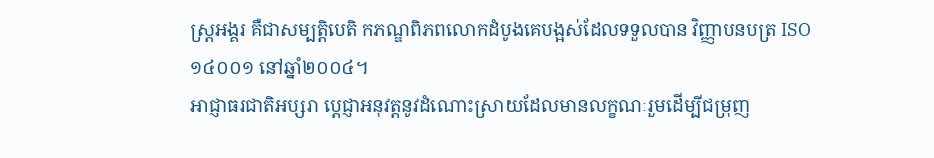ស្រ្តអង្គរ គឺជាសម្បត្តិបេតិ កភណ្ឌពិភពលោកដំបូងគេបង្អស់ដែលទទួលបាន វិញ្ញាបនបត្រ ISO ១៤០០១ នៅឆ្នាំ២០០៤។
អាជ្ញាធរជាតិអប្សរា ប្តេជ្ញាអនុវត្តនូវដំណោះស្រាយដែលមានលក្ខណៈរួមដើម្បីជម្រុញ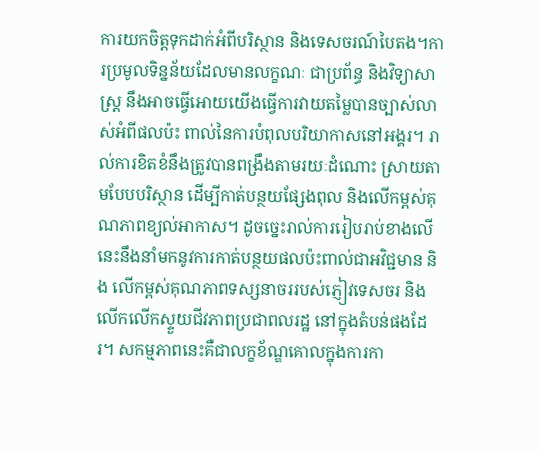ការយកចិត្តទុកដាក់អំពីបរិស្ថាន និងទេសចរណ៍បៃតង។ការប្រមូលទិន្នន័យដែលមានលក្ខណៈ ជាប្រព័ន្ធ និងវិទ្យាសាស្ត្រ នឹងអាចធ្វើអោយយើងធ្វើការវាយតម្លៃបានច្បាស់លាស់អំពីផលប៉ះ ពាល់នៃការបំពុលបរិយាកាសនៅអង្គរ។ រាល់ការខិតខំនឹងត្រូវបានពង្រឹងតាមរយៈដំណោះ ស្រាយតាមបែបបរិស្ថាន ដើម្បីកាត់បន្ថយផ្សែងពុល និងលើកម្ពស់គុណភាពខ្យល់អាកាស។ ដូចច្នេះរាល់ការរៀបរាប់ខាងលើនេះនឹងនាំមកនូវការកាត់បន្ថយផលប៉ះពាល់ជាអវិជ្ជមាន និង លើកម្ពស់គុណភាពទស្សនាចររបស់ភ្ញៀវទេសចរ និងលើកលើកស្ទួយជីវភាពប្រជាពលរដ្ឋ នៅក្នុងតំបន់ផងដែរ។ សកម្មភាពនេះគឺជាលក្ខខ័ណ្ឌគោលក្នុងការកា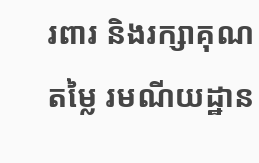រពារ និងរក្សាគុណតម្លៃ រមណីយដ្ឋាន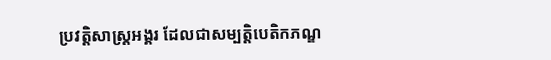ប្រវត្តិសាស្រ្តអង្គរ ដែលជាសម្បត្តិបេតិកភណ្ឌ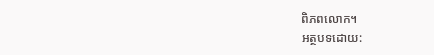ពិភពលោក។
អត្ថបទដោយ: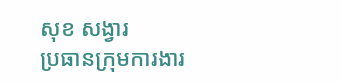សុខ សង្វារ
ប្រធានក្រុមការងារ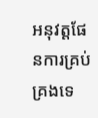អនុវត្តផែនការគ្រប់គ្រងទេ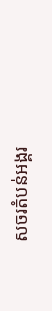សចរតំបន់អង្គរ